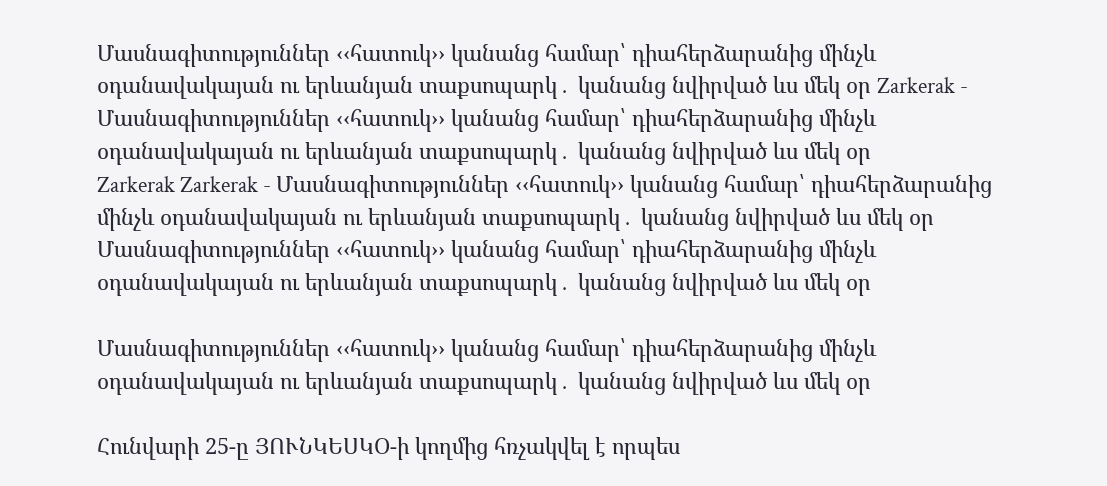Մասնագիտություններ ‹‹հատուկ›› կանանց համար՝ դիահերձարանից մինչև օդանավակայան ու երևանյան տաքսոպարկ․ կանանց նվիրված ևս մեկ օր Zarkerak - Մասնագիտություններ ‹‹հատուկ›› կանանց համար՝ դիահերձարանից մինչև օդանավակայան ու երևանյան տաքսոպարկ․ կանանց նվիրված ևս մեկ օր
Zarkerak Zarkerak - Մասնագիտություններ ‹‹հատուկ›› կանանց համար՝ դիահերձարանից մինչև օդանավակայան ու երևանյան տաքսոպարկ․ կանանց նվիրված ևս մեկ օր
Մասնագիտություններ ‹‹հատուկ›› կանանց համար՝ դիահերձարանից մինչև օդանավակայան ու երևանյան տաքսոպարկ․ կանանց նվիրված ևս մեկ օր

Մասնագիտություններ ‹‹հատուկ›› կանանց համար՝ դիահերձարանից մինչև օդանավակայան ու երևանյան տաքսոպարկ․ կանանց նվիրված ևս մեկ օր

Հունվարի 25-ը ՅՈՒՆԿԵՍԿՕ-ի կողմից հռչակվել է որպես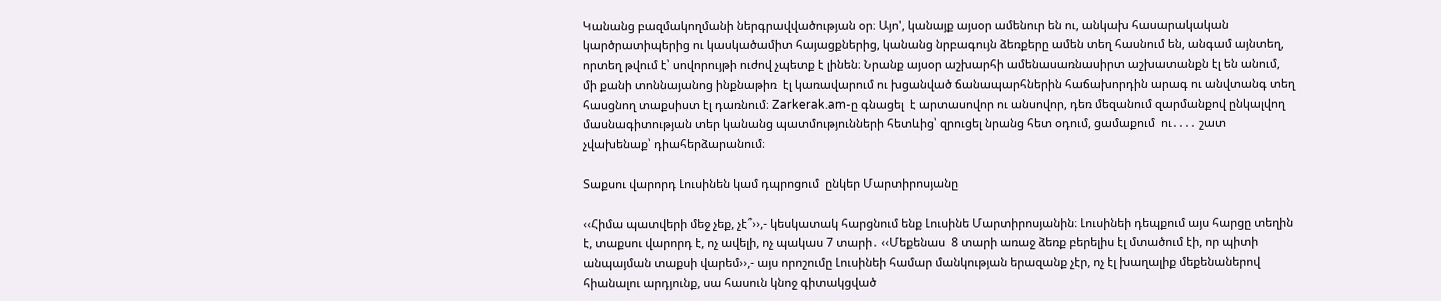Կանանց բազմակողմանի ներգրավվածության օր։ Այո', կանայք այսօր ամենուր են ու, անկախ հասարակական կարծրատիպերից ու կասկածամիտ հայացքներից, կանանց նրբագույն ձեռքերը ամեն տեղ հասնում են, անգամ այնտեղ, որտեղ թվում է՝ սովորույթի ուժով չպետք է լինեն։ Նրանք այսօր աշխարհի ամենասառնասիրտ աշխատանքն էլ են անում, մի քանի տոննայանոց ինքնաթիռ  էլ կառավարում ու խցանված ճանապարհներին հաճախորդին արագ ու անվտանգ տեղ հասցնող տաքսիստ էլ դառնում։ Zarkerak.am-ը գնացել  է արտասովոր ու անսովոր, դեռ մեզանում զարմանքով ընկալվող  մասնագիտության տեր կանանց պատմությունների հետևից՝ զրուցել նրանց հետ օդում, ցամաքում  ու․․․․ շատ չվախենաք՝ դիահերձարանում։

Տաքսու վարորդ Լուսինեն կամ դպրոցում  ընկեր Մարտիրոսյանը

‹‹Հիմա պատվերի մեջ չեք, չէ՞››,- կեսկատակ հարցնում ենք Լուսինե Մարտիրոսյանին։ Լուսինեի դեպքում այս հարցը տեղին է, տաքսու վարորդ է, ոչ ավելի, ոչ պակաս 7 տարի․ ‹‹Մեքենաս  8 տարի առաջ ձեռք բերելիս էլ մտածում էի, որ պիտի անպայման տաքսի վարեմ››,- այս որոշումը Լուսինեի համար մանկության երազանք չէր, ոչ էլ խաղալիք մեքենաներով հիանալու արդյունք, սա հասուն կնոջ գիտակցված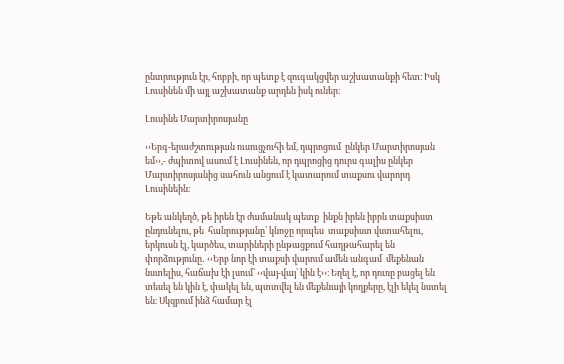ընտրություն էր, հոբբի, որ պետք է զուգակցվեր աշխատանքի հետ։ Իսկ Լուսինեն մի այլ աշխատանք արդեն իսկ ուներ։

Լուսինե Մարտիրոսյանը

‹‹Երգ-երաժշտության ուսուցչուհի եմ, դպրոցում  ընկեր Մարտիրոսյան եմ››,- ժպիտով ասում է Լուսինեն, որ դպրոցից դուրս գալիս ընկեր Մարտիրոսյանից սահուն անցում է կատարում տաքսու վարորդ Լուսինեին։

Եթե անկեղծ, թե իրեն էր ժամանակ պետք  ինքն իրեն իբրև տաքսիստ ընդունելու, թե  հանրությանը՝ կնոջը որպես  տաքսիստ վստահելու, երկուսն էլ, կարծես, տարիների ընթացքում հաղթահարել են փորձությունը․ ‹‹Երբ նոր էի տաքսի վարում ամեն անգամ  մեքենան նստելիս, հաճախ էի լսում՝ ‹‹վայ-վայ՝ կին է››։ Եղել է, որ դուռը բացել են տեսել են կին է, փակել են, պտտվել են մեքենայի կողքերը, էլի եկել նստել են։ Սկզբում ինձ համար էլ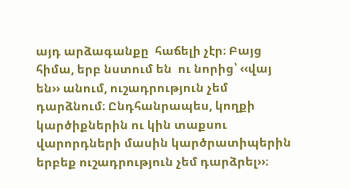այդ արձագանքը  հաճելի չէր։ Բայց  հիմա, երբ նստում են  ու նորից՝ ‹‹վայ են›› անում, ուշադրություն չեմ  դարձնում։ Ընդհանրապես, կողքի կարծիքներին ու կին տաքսու վարորդների մասին կարծրատիպերին երբեք ուշադրություն չեմ դարձրել››։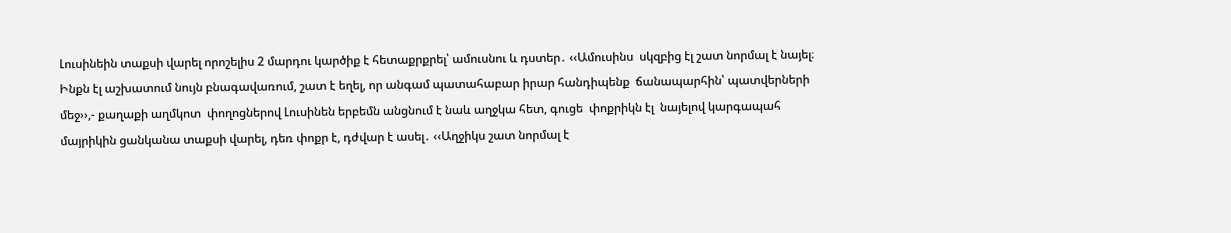Լուսինեին տաքսի վարել որոշելիս 2 մարդու կարծիք է հետաքրքրել՝ ամուսնու և դստեր․ ‹‹Ամուսինս  սկզբից էլ շատ նորմալ է նայել։ Ինքն էլ աշխատում նույն բնագավառում, շատ է եղել, որ անգամ պատահաբար իրար հանդիպենք  ճանապարհին՝ պատվերների մեջ››,- քաղաքի աղմկոտ  փողոցներով Լուսինեն երբեմն անցնում է նաև աղջկա հետ, գուցե  փոքրիկն էլ  նայելով կարգապահ մայրիկին ցանկանա տաքսի վարել, դեռ փոքր է, դժվար է ասել․ ‹‹Աղջիկս շատ նորմալ է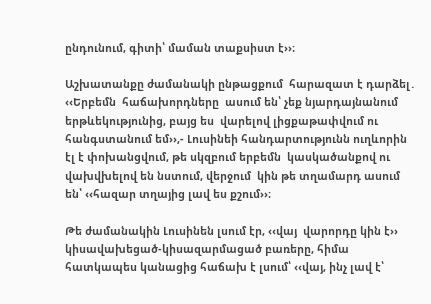ընդունում, գիտի՝ մաման տաքսիստ է››։

Աշխատանքը ժամանակի ընթացքում  հարազատ է դարձել․ ‹‹Երբեմն  հաճախորդները  ասում են՝ չեք նյարդայնանում երթևեկությունից, բայց ես  վարելով լիցքաթափվում ու  հանգստանում եմ››,- Լուսինեի հանդարտությունն ուղևորին էլ է փոխանցվում, թե սկզբում երբեմն  կասկածանքով ու վախվխելով են նստում, վերջում  կին թե տղամարդ ասում են՝ ‹‹հազար տղայից լավ ես քշում››։

Թե ժամանակին Լուսինեն լսում էր, ‹‹վայ  վարորդը կին է››  կիսավախեցած-կիսազարմացած բառերը, հիմա հատկապես կանացից հաճախ է լսում՝ ‹‹վայ, ինչ լավ է՝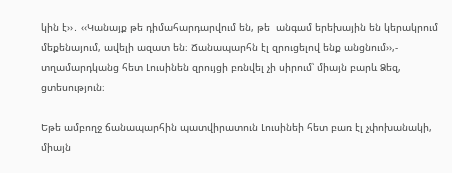կին է››․ ‹‹Կանայք թե դիմահարդարվում են, թե  անգամ երեխային են կերակրում մեքենայում, ավելի ազատ են։ Ճանապարհն էլ զրուցելով ենք անցնում››,- տղամարդկանց հետ Լուսինեն զրույցի բռնվել չի սիրում՝ միայն բարև Ձեզ, ցտեսություն։

Եթե ամբողջ ճանապարհին պատվիրատուն Լուսինեի հետ բառ էլ չփոխանակի, միայն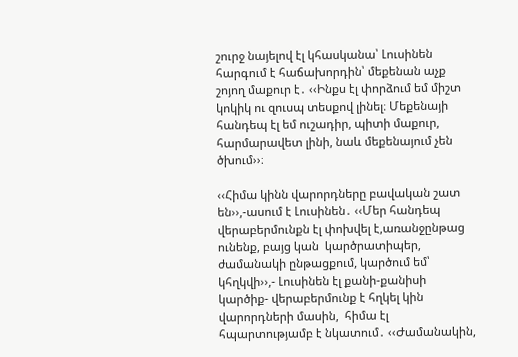շուրջ նայելով էլ կհասկանա՝ Լուսինեն հարգում է հաճախորդին՝ մեքենան աչք շոյող մաքուր է․ ‹‹Ինքս էլ փորձում եմ միշտ կոկիկ ու զուսպ տեսքով լինել։ Մեքենայի հանդեպ էլ եմ ուշադիր, պիտի մաքուր, հարմարավետ լինի, նաև մեքենայում չեն ծխում››։

‹‹Հիմա կինն վարորդները բավական շատ են››,-ասում է Լուսինեն․ ‹‹Մեր հանդեպ վերաբերմունքն էլ փոխվել է,առանջընթաց ունենք, բայց կան  կարծրատիպեր, ժամանակի ընթացքում, կարծում եմ՝ կհղկվի››,- Լուսինեն էլ քանի-քանիսի կարծիք- վերաբերմունք է հղկել կին վարորդների մասին,  հիմա էլ հպարտությամբ է նկատում․ ‹‹Ժամանակին,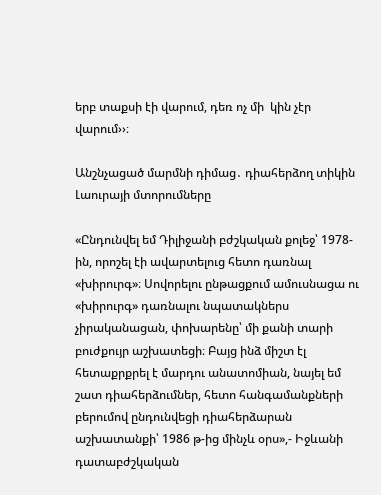երբ տաքսի էի վարում, դեռ ոչ մի  կին չէր  վարում››։

Անշնչացած մարմնի դիմաց․ դիահերձող տիկին Լաուրայի մտորումները

«Ընդունվել եմ Դիլիջանի բժշկական քոլեջ՝ 1978-ին, որոշել էի ավարտելուց հետո դառնալ «խիրուրգ»։ Սովորելու ընթացքում ամուսնացա ու «խիրուրգ» դառնալու նպատակներս չիրականացան, փոխարենը՝ մի քանի տարի բուժքույր աշխատեցի։ Բայց ինձ միշտ էլ հետաքրքրել է մարդու անատոմիան, նայել եմ շատ դիահերձումներ, հետո հանգամանքների բերումով ընդունվեցի դիահերձարան աշխատանքի՝ 1986 թ-ից մինչև օրս»,- Իջևանի դատաբժշկական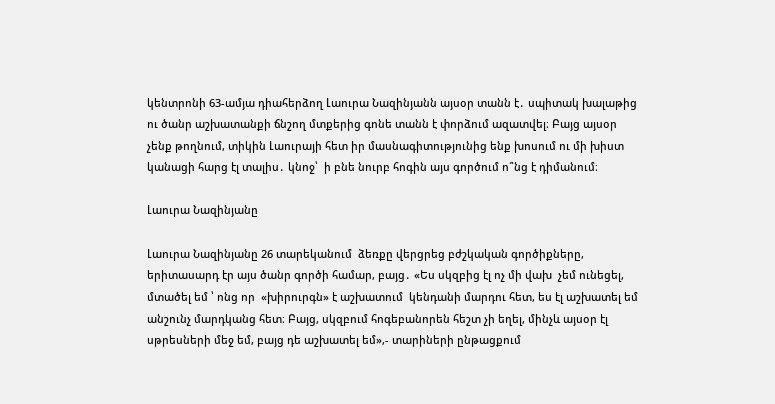կենտրոնի 63-ամյա դիահերձող Լաուրա Նազինյանն այսօր տանն է․ սպիտակ խալաթից  ու ծանր աշխատանքի ճնշող մտքերից գոնե տանն է փորձում ազատվել։ Բայց այսօր չենք թողնում, տիկին Լաուրայի հետ իր մասնագիտությունից ենք խոսում ու մի խիստ կանացի հարց էլ տալիս․ կնոջ՝  ի բնե նուրբ հոգին այս գործում ո՞նց է դիմանում։

Լաուրա Նազինյանը

Լաուրա Նազինյանը 26 տարեկանում  ձեռքը վերցրեց բժշկական գործիքները, երիտասարդ էր այս ծանր գործի համար, բայց․ «Ես սկզբից էլ ոչ մի վախ  չեմ ունեցել, մտածել եմ ՝ ոնց որ  «խիրուրգն» է աշխատում  կենդանի մարդու հետ, ես էլ աշխատել եմ անշունչ մարդկանց հետ։ Բայց, սկզբում հոգեբանորեն հեշտ չի եղել, մինչև այսօր էլ սթրեսների մեջ եմ, բայց դե աշխատել եմ»,- տարիների ընթացքում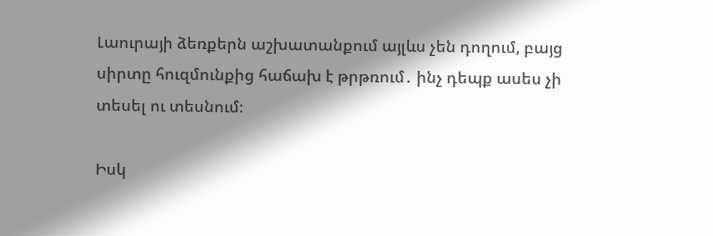Լաուրայի ձեռքերն աշխատանքում այլևս չեն դողում, բայց սիրտը հուզմունքից հաճախ է թրթռում․ ինչ դեպք ասես չի տեսել ու տեսնում։

Իսկ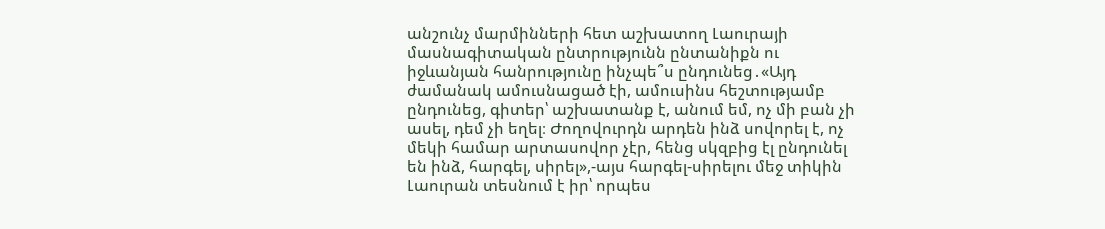անշունչ մարմինների հետ աշխատող Լաուրայի մասնագիտական ընտրությունն ընտանիքն ու իջևանյան հանրությունը ինչպե՞ս ընդունեց․«Այդ ժամանակ ամուսնացած էի, ամուսինս հեշտությամբ ընդունեց, գիտեր՝ աշխատանք է, անում եմ, ոչ մի բան չի ասել, դեմ չի եղել։ Ժողովուրդն արդեն ինձ սովորել է, ոչ մեկի համար արտասովոր չէր, հենց սկզբից էլ ընդունել են ինձ, հարգել, սիրել»,-այս հարգել-սիրելու մեջ տիկին Լաուրան տեսնում է իր՝ որպես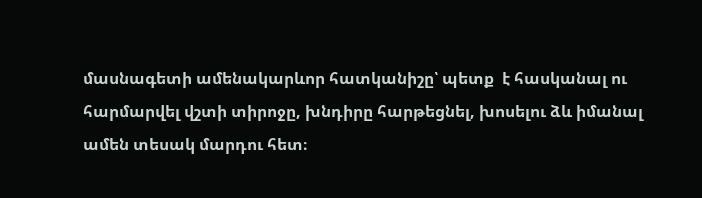մասնագետի ամենակարևոր հատկանիշը՝ պետք  է հասկանալ ու հարմարվել վշտի տիրոջը, խնդիրը հարթեցնել, խոսելու ձև իմանալ ամեն տեսակ մարդու հետ։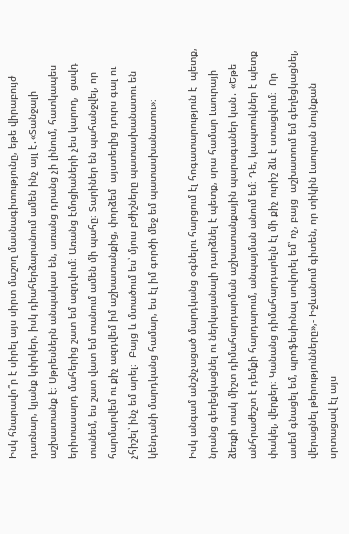Իսկ հնարավո՞ր է սիրել այս սիրտ մաշող մասնագիտությունը, եթե վիրաբույժ դառնար, կյանք կփրկեր, իսկ դիահերձարանում ամեն ինչ այլ է․«Տանջալի աշխատանք է։ Սթրեսներն անպակաս են, առանց դրանց չի լինում, հատկապես երիտասարդ մահերից շատ եմ ազդվում։ Առանց էմոցիաների չես կարող,  ցավդ տանեմ, ես շատ վատ եմ տանում ամեն մի պահը։ Տարիներ են պահանջվել, որ հարմարվեմ ու քիչ ազդվեմ իմ աշխատանքից, փորձեմ  այստեղից դուրս գալ ու չհիշել՝ ինչ եմ արել։  Բայց և մտածում ես՝ մյուս բժիշները պատասխանատու են կենդանի մարդկանց համար, ես էլ իմ գործի մեջ եմ պատասխանատու»։

Իսկ անգամ անշնչացած մարդկանց օգնելու հարցում էլ հոգատարություն է  պետք, նրանց գեղեցկացնել ու ներկայանալի դարձնել է պետք, սրա համար Լաուրայի ձեռքի տակ միշտ դիմահարդարման աշխատանքային պարագաներ կան․ «Եթե անհրաժեշտ է դեմքի հարդարում, անպայման անում եմ։ Դե, կապտուկներ է պետք փակել, վերքեր։ Կանանց դիմահարդարելն էլ մի քիչ ուրիշ ձև է ստացվում։  Որ ասեմ գնացել եմ, պրոֆեսիոնալ սովորել եմ՝ ոչ, բայց  աշխատում եմ գեղեցկացնել, վերացնել թերությունները»,- Իջևանում գիտեն, որ տիկին Լաուրան նույնքան սրտացավ էլ այս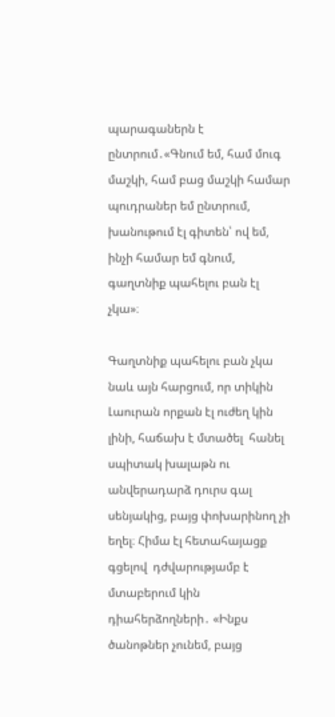պարագաներն է ընտրում․«Գնում եմ, համ մուգ մաշկի, համ բաց մաշկի համար պուդրաներ եմ ընտրում, խանութում էլ գիտեն՝ ով եմ, ինչի համար եմ գնում, գաղտնիք պահելու բան էլ չկա»։

Գաղտնիք պահելու բան չկա նաև այն հարցում, որ տիկին Լաուրան որքան էլ ուժեղ կին լինի, հաճախ է մտածել  հանել սպիտակ խալաթն ու անվերադարձ դուրս գալ սենյակից, բայց փոխարինող չի եղել։ Հիմա էլ հետահայացք գցելով  դժվարությամբ է մտաբերում կին դիահերձողների․ «Ինքս ծանոթներ չունեմ, բայց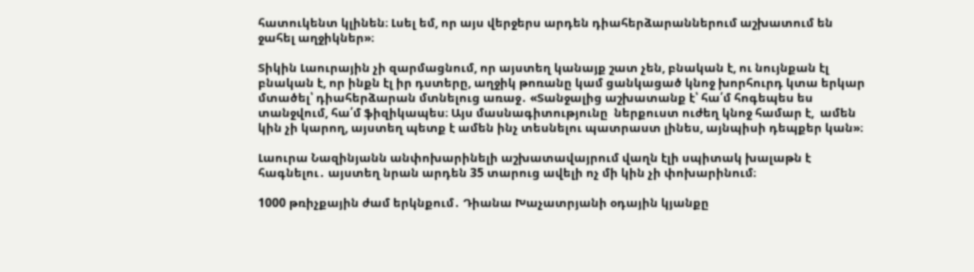հատուկենտ կլինեն։ Լսել եմ, որ այս վերջերս արդեն դիահերձարաններում աշխատում են ջահել աղջիկներ»։

Տիկին Լաուրային չի զարմացնում, որ այստեղ կանայք շատ չեն, բնական է, ու նույնքան էլ բնական է, որ ինքն էլ իր դստերը, աղջիկ թոռանը կամ ցանկացած կնոջ խորհուրդ կտա երկար մտածել՝ դիահերձարան մտնելուց առաջ․ «Տանջալից աշխատանք է՝ հա՛մ հոգեպես ես տանջվում, հա՛մ ֆիզիկապես։ Այս մասնագիտությունը  ներքուստ ուժեղ կնոջ համար է,  ամեն կին չի կարող, այստեղ պետք է ամեն ինչ տեսնելու պատրաստ լինես, այնպիսի դեպքեր կան»։

Լաուրա Նազինյանն անփոխարինելի աշխատավայրում վաղն էլի սպիտակ խալաթն է հագնելու․ այստեղ նրան արդեն 35 տարուց ավելի ոչ մի կին չի փոխարինում։

1000 թռիչքային ժամ երկնքում․ Դիանա Խաչատրյանի օդային կյանքը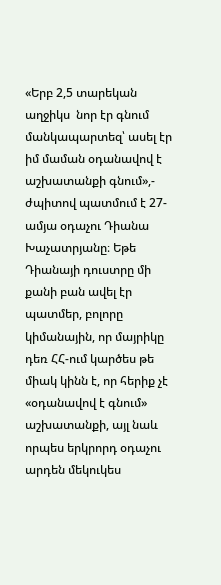«Երբ 2,5 տարեկան աղջիկս  նոր էր գնում  մանկապարտեզ՝ ասել էր իմ մաման օդանավով է աշխատանքի գնում»,- ժպիտով պատմում է 27-ամյա օդաչու Դիանա Խաչատրյանը։ Եթե Դիանայի դուստրը մի քանի բան ավել էր պատմեր, բոլորը կիմանային, որ մայրիկը դեռ ՀՀ-ում կարծես թե միակ կինն է, որ հերիք չէ «օդանավով է գնում» աշխատանքի, այլ նաև  որպես երկրորդ օդաչու արդեն մեկուկես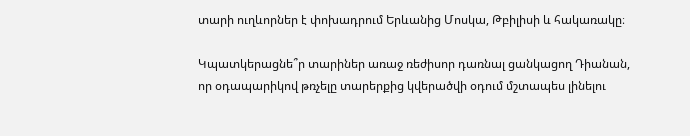տարի ուղևորներ է փոխադրում Երևանից Մոսկա, Թբիլիսի և հակառակը։

Կպատկերացնե՞ր տարիներ առաջ ռեժիսոր դառնալ ցանկացող Դիանան, որ օդապարիկով թռչելը տարերքից կվերածվի օդում մշտապես լինելու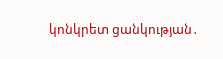կոնկրետ ցանկության․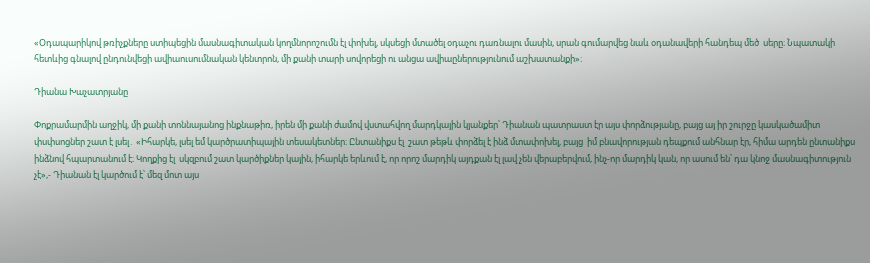«Օդապարիկով թռիչքները ստիպեցին մասնագիտական կողմնորոշումն էլ փոխել, սկսեցի մտածել օդաչու դառնալու մասին, սրան գումարվեց նաև օդանավերի հանդեպ մեծ  սերը։ Նպատակի հետևից գնալով ընդունվեցի ավիաուսումնական կենտրոն, մի քանի տարի սովորեցի ու անցա ավիաըներությունում աշխատանքի»։

Դիանա Խաչատրյանը

Փոքրամարմին աղջիկ, մի քանի տոննայանոց ինքնաթիռ, իրեն մի քանի ժամով վստահվող մարդկային կյանքեր՝ Դիանան պատրաստ էր այս փորձությանը, բայց այ իր շուրջը կասկածամիտ փսփսոցներ շատ է լսել․ «Իհարկե, լսել եմ կարծրատիպային տեսակետներ։ Ընտանիքս էլ  շատ թեթև փորձել է ինձ մտափոխել, բայց  իմ բնավորության դեպքում անհնար էր, հիմա արդեն ընտանիքս ինձնով հպարտանում է։ Կողքից էլ  սկզբում շատ կարծիքներ կային, իհարկե երևում է, որ որոշ մարդիկ այդքան էլ լավ չեն վերաբերվում, ինչ-որ մարդիկ կան, որ ասում են՝ դա կնոջ մասնագիտություն չէ»,- Դիանան էլ կարծում է՝ մեզ մոտ այս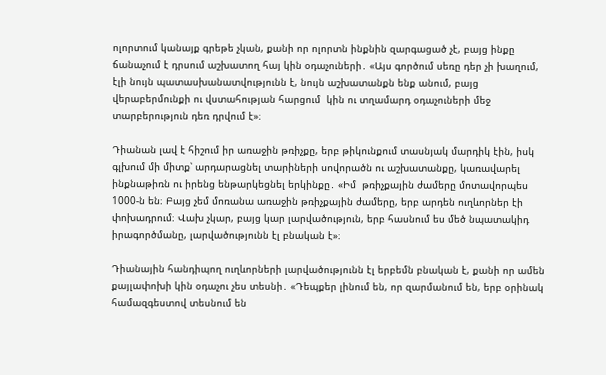ոլորտում կանայք գրեթե չկան, քանի որ ոլորտն ինքնին զարգացած չէ, բայց ինքը ճանաչում է դրսում աշխատող հայ կին օդաչուների․ «Այս գործում սեռը դեր չի խաղում, էլի նույն պատասխանատվությունն է, նույն աշխատանքն ենք անում, բայց վերաբերմունքի ու վստահության հարցում  կին ու տղամարդ օդաչուների մեջ տարբերություն դեռ դրվում է»։

Դիանան լավ է հիշում իր առաջին թռիչքը, երբ թիկունքում տասնյակ մարդիկ էին, իսկ գլխում մի միտք՝ արդարացնել տարիների սովորածն ու աշխատանքը, կառավարել ինքնաթիռն ու իրենց ենթարկեցնել երկինքը․ «Իմ  թռիչքային ժամերը մոտավորպես 1000-ն են։ Բայց չեմ մոռանա առաջին թռիչքային ժամերը, երբ արդեն ուղևորներ էի փոխադրում։ Վախ չկար, բայց կար լարվածություն, երբ հասնում ես մեծ նպատակիդ իրագործմանը, լարվածությունն էլ բնական է»։

Դիանային հանդիպող ուղևորների լարվածությունն էլ երբեմն բնական է, քանի որ ամեն քայլափոխի կին օդաչու չես տեսնի․ «Դեպքեր լինում են, որ զարմանում են, երբ օրինակ համազգեստով տեսնում են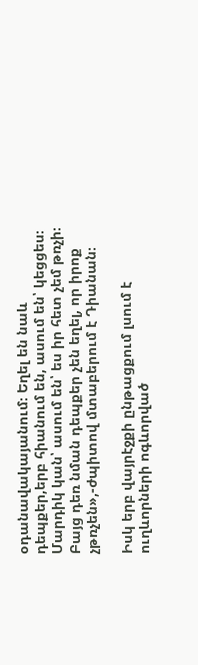օդանավակայանում։ Եղել են նաև դեպքեր,երբ հիանում են, ասում են՝ կեցցես։ Մարդիկ կան՝ ասում են՝ ես իր հետ չեմ թռչի։ Բայց դեռ նման դեպքեր չեն եղել, որ իրոք չթռչեն»,-ժպիտով մտաբերում է Դիանան։

Իսկ երբ վայրէջքի ընթացքում լսում է ուղևորների ոգևորված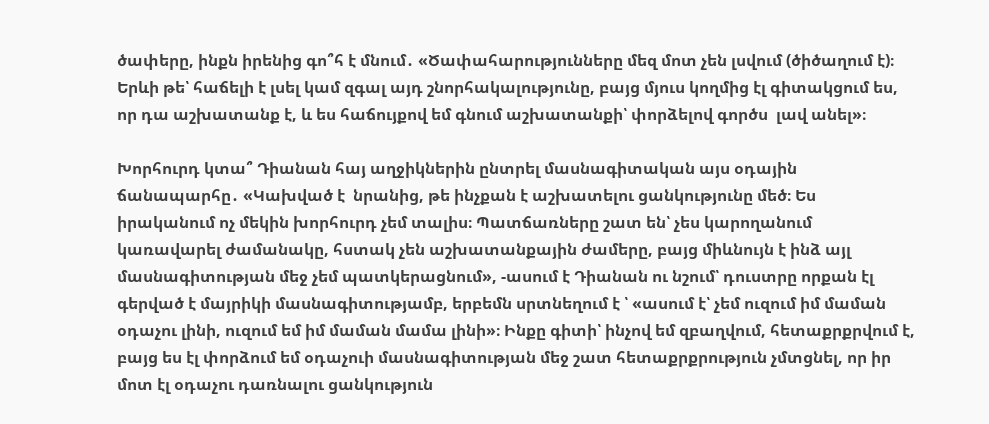ծափերը, ինքն իրենից գո՞հ է մնում․ «Ծափահարությունները մեզ մոտ չեն լսվում (ծիծաղում է)։ Երևի թե՝ հաճելի է լսել կամ զգալ այդ շնորհակալությունը, բայց մյուս կողմից էլ գիտակցում ես, որ դա աշխատանք է, և ես հաճույքով եմ գնում աշխատանքի՝ փորձելով գործս  լավ անել»։

Խորհուրդ կտա՞ Դիանան հայ աղջիկներին ընտրել մասնագիտական այս օդային ճանապարհը․ «Կախված է  նրանից, թե ինչքան է աշխատելու ցանկությունը մեծ։ Ես իրականում ոչ մեկին խորհուրդ չեմ տալիս։ Պատճառները շատ են՝ չես կարողանում կառավարել ժամանակը, հստակ չեն աշխատանքային ժամերը, բայց միևնույն է ինձ այլ մասնագիտության մեջ չեմ պատկերացնում», -ասում է Դիանան ու նշում՝ դուստրը որքան էլ գերված է մայրիկի մասնագիտությամբ, երբեմն սրտնեղում է ՝ «ասում է՝ չեմ ուզում իմ մաման օդաչու լինի, ուզում եմ իմ մաման մամա լինի»։ Ինքը գիտի՝ ինչով եմ զբաղվում, հետաքրքրվում է, բայց ես էլ փորձում եմ օդաչուի մասնագիտության մեջ շատ հետաքրքրություն չմտցնել, որ իր մոտ էլ օդաչու դառնալու ցանկություն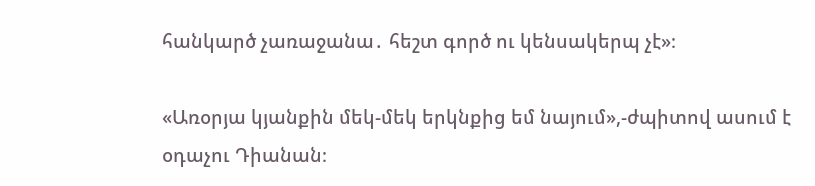հանկարծ չառաջանա․ հեշտ գործ ու կենսակերպ չէ»։

«Առօրյա կյանքին մեկ-մեկ երկնքից եմ նայում»,-ժպիտով ասում է օդաչու Դիանան։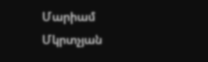Մարիամ Մկրտչյան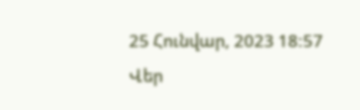25 Հունվար, 2023 18:57
Վեր